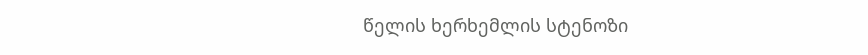წელის ხერხემლის სტენოზი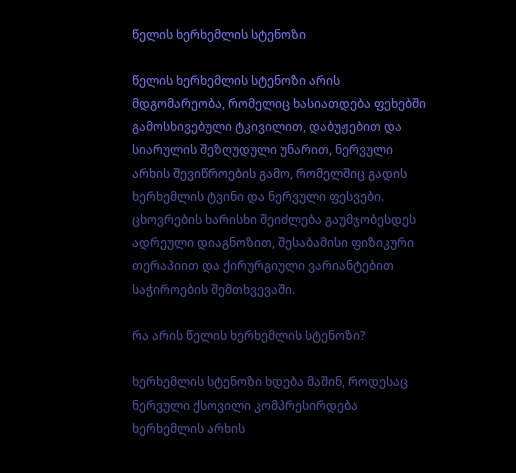წელის ხერხემლის სტენოზი

წელის ხერხემლის სტენოზი არის მდგომარეობა, რომელიც ხასიათდება ფეხებში გამოსხივებული ტკივილით, დაბუჟებით და სიარულის შეზღუდული უნარით, ნერვული არხის შევიწროების გამო, რომელშიც გადის ხერხემლის ტვინი და ნერვული ფესვები. ცხოვრების ხარისხი შეიძლება გაუმჯობესდეს ადრეული დიაგნოზით, შესაბამისი ფიზიკური თერაპიით და ქირურგიული ვარიანტებით საჭიროების შემთხვევაში.

რა არის წელის ხერხემლის სტენოზი?

ხერხემლის სტენოზი ხდება მაშინ, როდესაც ნერვული ქსოვილი კომპრესირდება ხერხემლის არხის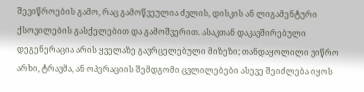შევიწროების გამო, რაც გამოწვეულია ძვლის, დისკის ან ლიგამენტური ქსოვილების გასქელებით და გამოშვერით. ასაკთან დაკავშირებული დეგენერაცია არის ყველაზე გავრცელებული მიზეზი; თანდაყოლილი ვიწრო არხი, ტრავმა, ან ოპერაციის შემდგომი ცვლილებები ასევე შეიძლება იყოს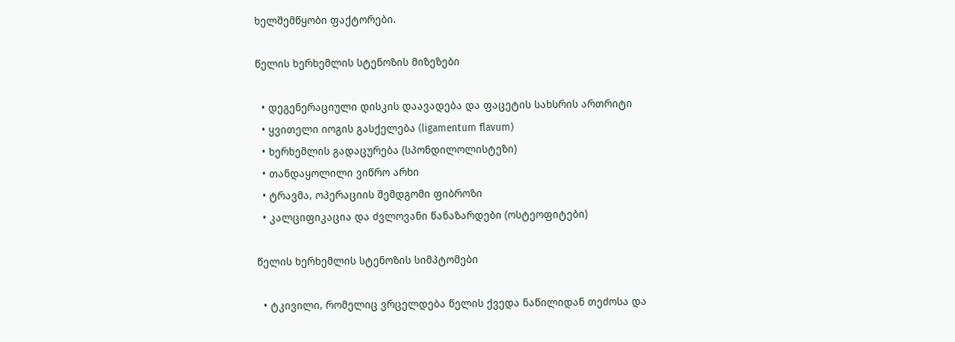ხელშემწყობი ფაქტორები.

წელის ხერხემლის სტენოზის მიზეზები

  • დეგენერაციული დისკის დაავადება და ფაცეტის სახსრის ართრიტი
  • ყვითელი იოგის გასქელება (ligamentum flavum)
  • ხერხემლის გადაცურება (სპონდილოლისტეზი)
  • თანდაყოლილი ვიწრო არხი
  • ტრავმა, ოპერაციის შემდგომი ფიბროზი
  • კალციფიკაცია და ძვლოვანი წანაზარდები (ოსტეოფიტები)

წელის ხერხემლის სტენოზის სიმპტომები

  • ტკივილი, რომელიც ვრცელდება წელის ქვედა ნაწილიდან თეძოსა და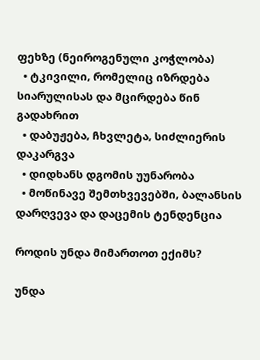ფეხზე (ნეიროგენული კოჭლობა)
  • ტკივილი, რომელიც იზრდება სიარულისას და მცირდება წინ გადახრით
  • დაბუჟება, ჩხვლეტა, სიძლიერის დაკარგვა
  • დიდხანს დგომის უუნარობა
  • მოწინავე შემთხვევებში, ბალანსის დარღვევა და დაცემის ტენდენცია

როდის უნდა მიმართოთ ექიმს?

უნდა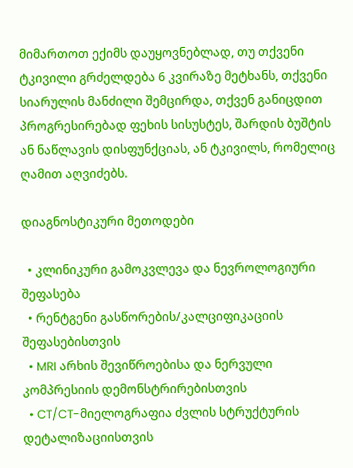მიმართოთ ექიმს დაუყოვნებლად, თუ თქვენი ტკივილი გრძელდება 6 კვირაზე მეტხანს, თქვენი სიარულის მანძილი შემცირდა, თქვენ განიცდით პროგრესირებად ფეხის სისუსტეს, შარდის ბუშტის ან ნაწლავის დისფუნქციას, ან ტკივილს, რომელიც ღამით აღვიძებს.

დიაგნოსტიკური მეთოდები

  • კლინიკური გამოკვლევა და ნევროლოგიური შეფასება
  • რენტგენი გასწორების/კალციფიკაციის შეფასებისთვის
  • MRI არხის შევიწროებისა და ნერვული კომპრესიის დემონსტრირებისთვის
  • CT/CT-მიელოგრაფია ძვლის სტრუქტურის დეტალიზაციისთვის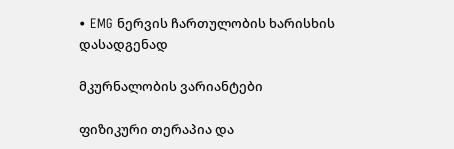• EMG ნერვის ჩართულობის ხარისხის დასადგენად

მკურნალობის ვარიანტები

ფიზიკური თერაპია და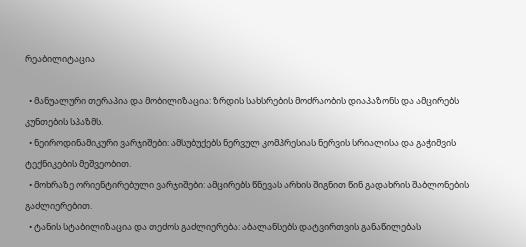რეაბილიტაცია

  • მანუალური თერაპია და მობილიზაცია: ზრდის სახსრების მოძრაობის დიაპაზონს და ამცირებს კუნთების სპაზმს.
  • ნეიროდინამიკური ვარჯიშები: ამსუბუქებს ნერვულ კომპრესიას ნერვის სრიალისა და გაჭიმვის ტექნიკების მეშვეობით.
  • მოხრაზე ორიენტირებული ვარჯიშები: ამცირებს წნევას არხის შიგნით წინ გადახრის შაბლონების გაძლიერებით.
  • ტანის სტაბილიზაცია და თეძოს გაძლიერება: აბალანსებს დატვირთვის განაწილებას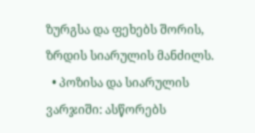ზურგსა და ფეხებს შორის, ზრდის სიარულის მანძილს.
  • პოზისა და სიარულის ვარჯიში: ასწორებს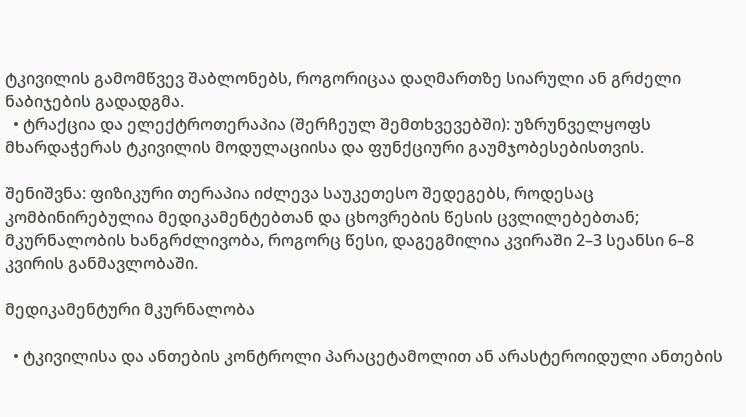ტკივილის გამომწვევ შაბლონებს, როგორიცაა დაღმართზე სიარული ან გრძელი ნაბიჯების გადადგმა.
  • ტრაქცია და ელექტროთერაპია (შერჩეულ შემთხვევებში): უზრუნველყოფს მხარდაჭერას ტკივილის მოდულაციისა და ფუნქციური გაუმჯობესებისთვის.

შენიშვნა: ფიზიკური თერაპია იძლევა საუკეთესო შედეგებს, როდესაც კომბინირებულია მედიკამენტებთან და ცხოვრების წესის ცვლილებებთან; მკურნალობის ხანგრძლივობა, როგორც წესი, დაგეგმილია კვირაში 2–3 სეანსი 6–8 კვირის განმავლობაში.

მედიკამენტური მკურნალობა

  • ტკივილისა და ანთების კონტროლი პარაცეტამოლით ან არასტეროიდული ანთების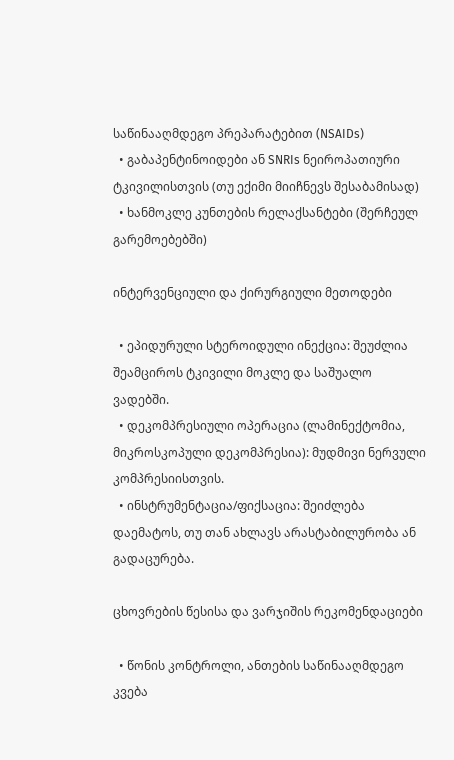საწინააღმდეგო პრეპარატებით (NSAIDs)
  • გაბაპენტინოიდები ან SNRIs ნეიროპათიური ტკივილისთვის (თუ ექიმი მიიჩნევს შესაბამისად)
  • ხანმოკლე კუნთების რელაქსანტები (შერჩეულ გარემოებებში)

ინტერვენციული და ქირურგიული მეთოდები

  • ეპიდურული სტეროიდული ინექცია: შეუძლია შეამციროს ტკივილი მოკლე და საშუალო ვადებში.
  • დეკომპრესიული ოპერაცია (ლამინექტომია, მიკროსკოპული დეკომპრესია): მუდმივი ნერვული კომპრესიისთვის.
  • ინსტრუმენტაცია/ფიქსაცია: შეიძლება დაემატოს, თუ თან ახლავს არასტაბილურობა ან გადაცურება.

ცხოვრების წესისა და ვარჯიშის რეკომენდაციები

  • წონის კონტროლი, ანთების საწინააღმდეგო კვება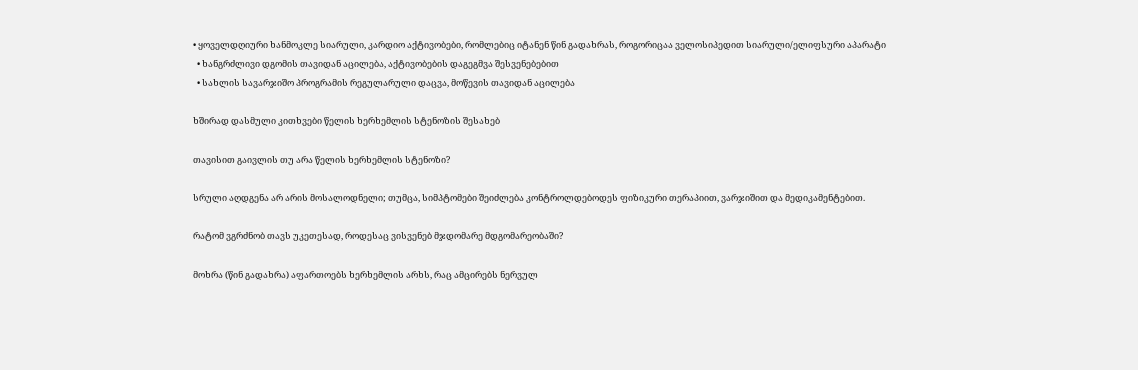• ყოველდღიური ხანმოკლე სიარული, კარდიო აქტივობები, რომლებიც იტანენ წინ გადახრას, როგორიცაა ველოსიპედით სიარული/ელიფსური აპარატი
  • ხანგრძლივი დგომის თავიდან აცილება, აქტივობების დაგეგმვა შესვენებებით
  • სახლის სავარჯიშო პროგრამის რეგულარული დაცვა, მოწევის თავიდან აცილება

ხშირად დასმული კითხვები წელის ხერხემლის სტენოზის შესახებ

თავისით გაივლის თუ არა წელის ხერხემლის სტენოზი?

სრული აღდგენა არ არის მოსალოდნელი; თუმცა, სიმპტომები შეიძლება კონტროლდებოდეს ფიზიკური თერაპიით, ვარჯიშით და მედიკამენტებით.

რატომ ვგრძნობ თავს უკეთესად, როდესაც ვისვენებ მჯდომარე მდგომარეობაში?

მოხრა (წინ გადახრა) აფართოებს ხერხემლის არხს, რაც ამცირებს ნერვულ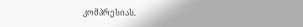კომპრესიას.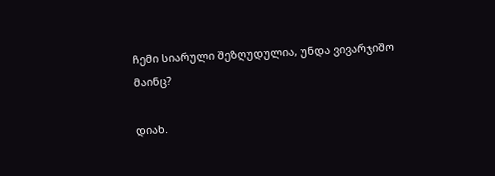ჩემი სიარული შეზღუდულია, უნდა ვივარჯიშო მაინც?

დიახ.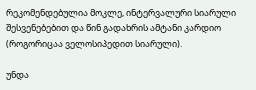რეკომენდებულია მოკლე, ინტერვალური სიარული შესვენებებით და წინ გადახრის ამტანი კარდიო (როგორიცაა ველოსიპედით სიარული).

უნდა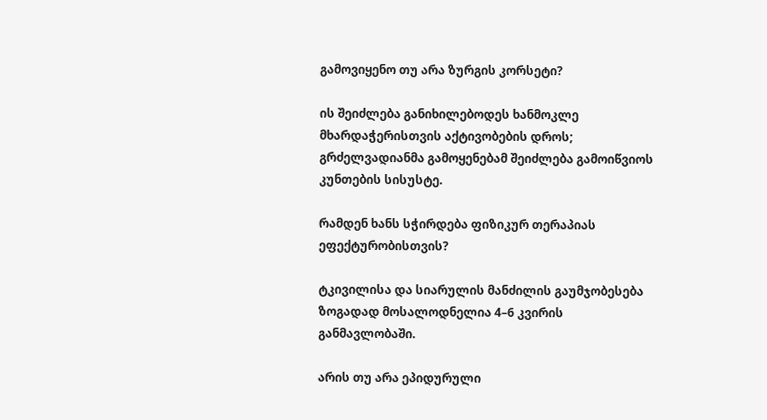გამოვიყენო თუ არა ზურგის კორსეტი?

ის შეიძლება განიხილებოდეს ხანმოკლე მხარდაჭერისთვის აქტივობების დროს; გრძელვადიანმა გამოყენებამ შეიძლება გამოიწვიოს კუნთების სისუსტე.

რამდენ ხანს სჭირდება ფიზიკურ თერაპიას ეფექტურობისთვის?

ტკივილისა და სიარულის მანძილის გაუმჯობესება ზოგადად მოსალოდნელია 4–6 კვირის განმავლობაში.

არის თუ არა ეპიდურული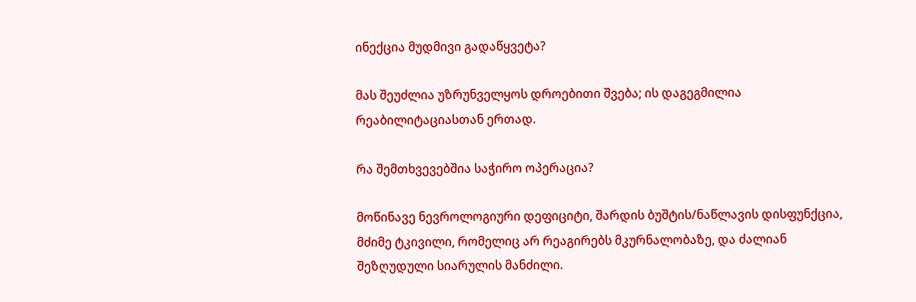ინექცია მუდმივი გადაწყვეტა?

მას შეუძლია უზრუნველყოს დროებითი შვება; ის დაგეგმილია რეაბილიტაციასთან ერთად.

რა შემთხვევებშია საჭირო ოპერაცია?

მოწინავე ნევროლოგიური დეფიციტი, შარდის ბუშტის/ნაწლავის დისფუნქცია, მძიმე ტკივილი, რომელიც არ რეაგირებს მკურნალობაზე, და ძალიან შეზღუდული სიარულის მანძილი.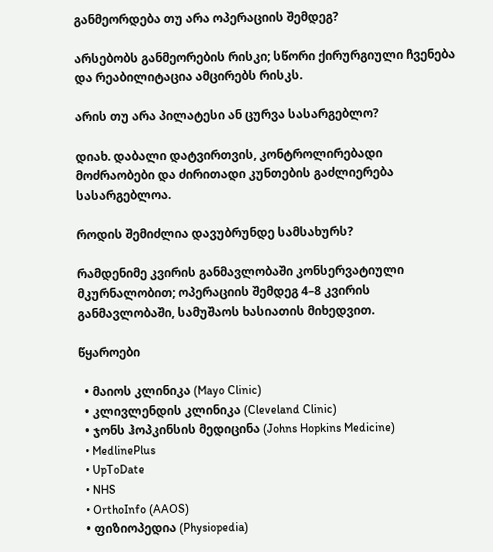განმეორდება თუ არა ოპერაციის შემდეგ?

არსებობს განმეორების რისკი; სწორი ქირურგიული ჩვენება და რეაბილიტაცია ამცირებს რისკს.

არის თუ არა პილატესი ან ცურვა სასარგებლო?

დიახ. დაბალი დატვირთვის, კონტროლირებადი მოძრაობები და ძირითადი კუნთების გაძლიერება სასარგებლოა.

როდის შემიძლია დავუბრუნდე სამსახურს?

რამდენიმე კვირის განმავლობაში კონსერვატიული მკურნალობით; ოპერაციის შემდეგ 4–8 კვირის განმავლობაში, სამუშაოს ხასიათის მიხედვით.

წყაროები

  • მაიოს კლინიკა (Mayo Clinic)
  • კლივლენდის კლინიკა (Cleveland Clinic)
  • ჯონს ჰოპკინსის მედიცინა (Johns Hopkins Medicine)
  • MedlinePlus
  • UpToDate
  • NHS
  • OrthoInfo (AAOS)
  • ფიზიოპედია (Physiopedia)